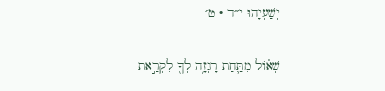יְשַׁעְיָהוּ י״ד · ט׳

שְׁא֗וֹל מִתַּ֛חַת רָגְזָ֥ה לְךָ֖ לִקְרַ֣את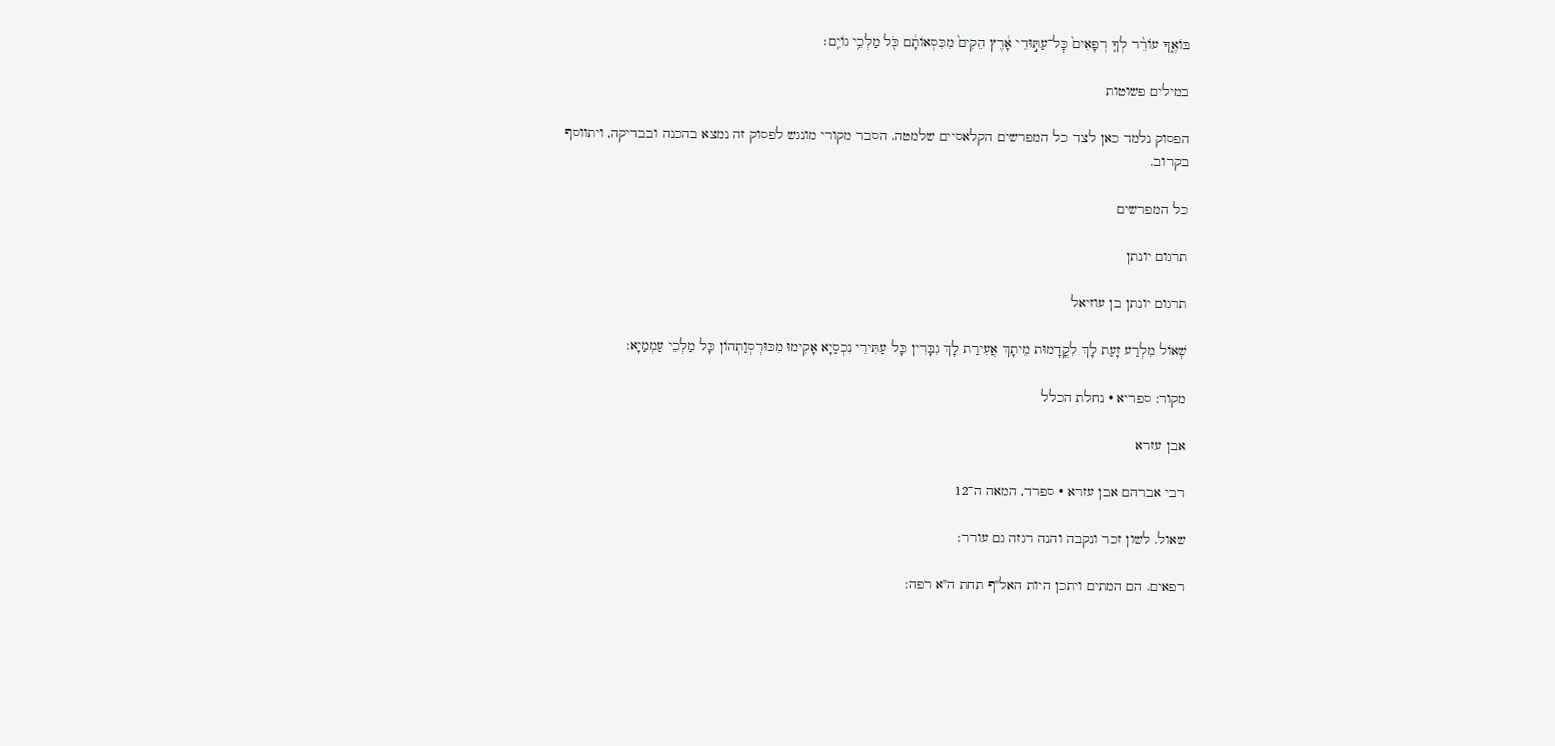בּוֹאֶ֑ךָ עוֹרֵ֨ר לְךָ֤ רְפָאִים֙ כׇּל־עַתּ֣וּדֵי אָ֔רֶץ הֵקִים֙ מִכִּסְאוֹתָ֔ם כֹּ֖ל מַלְכֵ֥י גוֹיִֽם׃

במילים פשוטות

הפסוק נלמד כאן לצד כל המפרשים הקלאסיים שלמטה. הסבר מקורי מונגש לפסוק זה נמצא בהכנה ובבדיקה, ויתווסף בקרוב.

כל המפרשים

תרגום יונתן

תרגום יונתן בן עוזיאל

שְׁאוֹל מִלְרַע זָעַת לָךְ לִקֳדָמוּת מֵיתָךְ אֲעִירַת לָךְ גִבָּרִין כָּל עַתִּירֵי נִכְסַיָא אָקִימוּ מִכּוּרְסְוַתְהוֹן כָּל מַלְכֵי עַמְמַיָא:

מקור: ספריא · נחלת הכלל

אבן עזרא

רבי אברהם אבן עזרא · ספרד, המאה ה־12

שאול. לשון זכר ונקבה והנה רגזה גם עורר:

רפאים. הם המתים ויתכן היות האל"ף תחת ה"א רפה: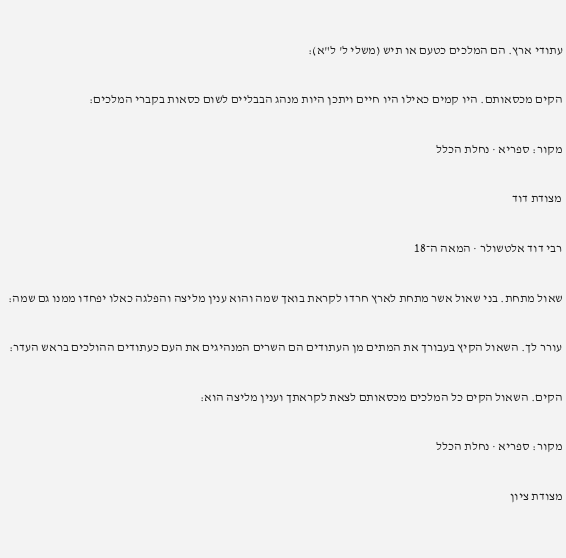עתודי ארץ. הם המלכים כטעם או תיש (משלי ל' ל"א):

הקים מכסאותם. היו קמים כאילו היו חיים ויתכן היות מנהג הבבליים לשום כסאות בקברי המלכים:

מקור: ספריא · נחלת הכלל

מצודת דוד

רבי דוד אלטשולר · המאה ה־18

שאול מתחת. בני שאול אשר מתחת לארץ חרדו לקראת בואך שמה והוא ענין מליצה והפלגה כאלו יפחדו ממנו גם שמה:

עורר לך. השאול הקיץ בעבורך את המתים מן העתודים הם השרים המנהיגים את העם כעתודים ההולכים בראש העדר:

הקים. השאול הקים כל המלכים מכסאותם לצאת לקראתך וענין מליצה הוא:

מקור: ספריא · נחלת הכלל

מצודת ציון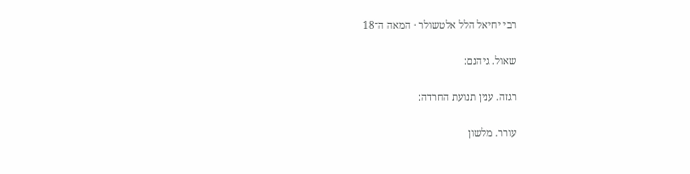רבי יחיאל הלל אלטשולר · המאה ה־18

שאול. גיהנם:

רגזה. ענין תנועת החרדה:

עורר. מלשון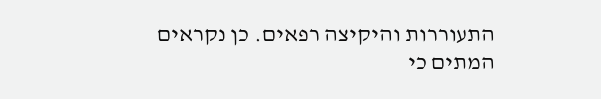התעוררות והיקיצה רפאים. כן נקראים המתים כי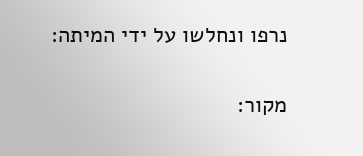נרפו ונחלשו על ידי המיתה:

מקור: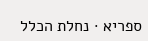ספריא · נחלת הכלל